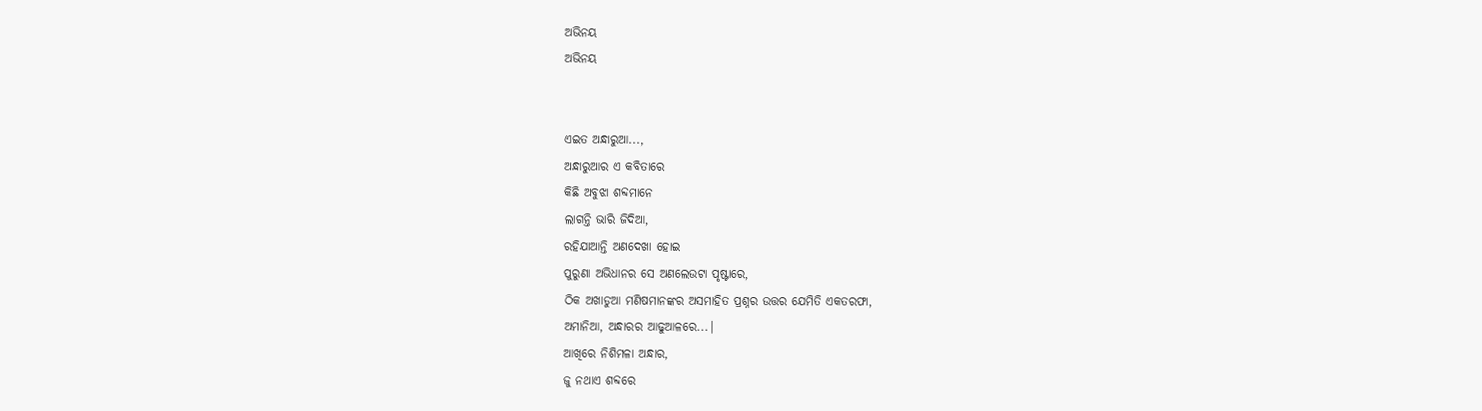ଅଭିନୟ
ଅଭିନୟ


ଏଇତ ଅନ୍ଧାରୁଆ...,
ଅନ୍ଧାରୁଆର ଏ କବିତାରେ
କିଛି ଅବୁଝା ଶବ୍ଦମାନେ
ଲାଗନ୍ତି ଭାରି ଜିଦିଆ,
ରହିଯାଆନ୍ତି ଅଣଦେଖା ହୋଇ
ପୁରୁଣା ଅଭିଧାନର ସେ ଅଣଲେଉଟା ପୃଷ୍ଟାରେ,
ଠିକ ଅଖାଡୁଆ ମଣିଷମାନଙ୍କର ଅସମାହିତ ପ୍ରଶ୍ନର ଉତ୍ତର ଯେମିତି ଏକତରଫା,
ଅମାନିଆ, ଅନ୍ଧାରର ଆଢୁଆଳରେ...|
ଆଖିରେ ନିଶିମଳା ଅନ୍ଧାର,
ଜୁ ନଥାଏ ଶବ୍ଦରେ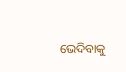ଭେଦିବାକୁ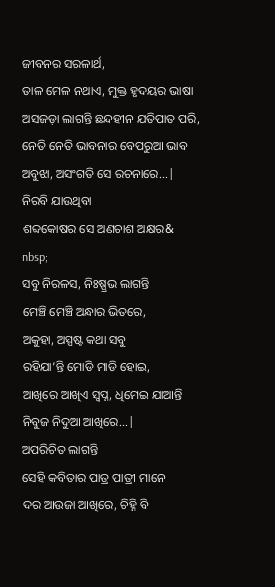ଜୀବନର ସରଳାର୍ଥ,
ତାଳ ମେଳ ନଥାଏ, ମୁକ୍ତ ହୃଦୟର ଭାଷା
ଅସଜଡ଼ା ଲାଗନ୍ତି ଛନ୍ଦହୀନ ଯତିପାତ ପରି,
ନେତି ନେତି ଭାବନାର ବେପରୁଆ ଭାବ
ଅବୁଝା, ଅସଂଗତି ସେ ରଚନାରେ...|
ନିରବି ଯାଉଥିବା
ଶବ୍ଦକୋଷର ସେ ଅଣଚାଶ ଅକ୍ଷର&
nbsp;
ସବୁ ନିରଳସ, ନିଃଷ୍ପ୍ରଭ ଲାଗନ୍ତି
ମେଞ୍ଚି ମେଞ୍ଚି ଅନ୍ଧାର ଭିତରେ,
ଅକୁହା, ଅସ୍ପଷ୍ଟ କଥା ସବୁ
ରହିଯା’ନ୍ତି ମୋଡି ମାଡି ହୋଇ,
ଆଖିରେ ଆଖିଏ ସ୍ୱପ୍ନ, ଧିମେଇ ଯାଆନ୍ତି
ନିବୁଜ ନିଦୁଆ ଆଖିରେ...|
ଅପରିଚିତ ଲାଗନ୍ତି
ସେହି କବିତାର ପାତ୍ର ପାତ୍ରୀ ମାନେ
ଦର ଆଉଜା ଆଖିରେ, ଚିହ୍ନି ବି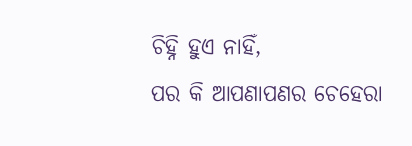ଚିହ୍ନି ହୁଏ ନାହିଁ,
ପର କି ଆପଣାପଣର ଚେହେରା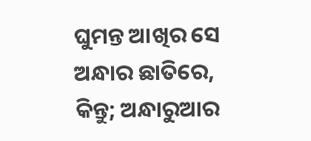ଘୁମନ୍ତ ଆଖିର ସେ ଅନ୍ଧାର ଛାତିରେ,
କିନ୍ତୁ; ଅନ୍ଧାରୁଆର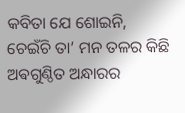କବିତା ଯେ ଶୋଇନି,
ଚେଇଁଚି ତା’ ମନ ତଳର କିଛି
ଅଵଗୁଣ୍ଠିତ ଅନ୍ଧାରର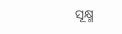ସୂକ୍ଷ୍ମ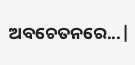ଅବଚେତନରେ...|